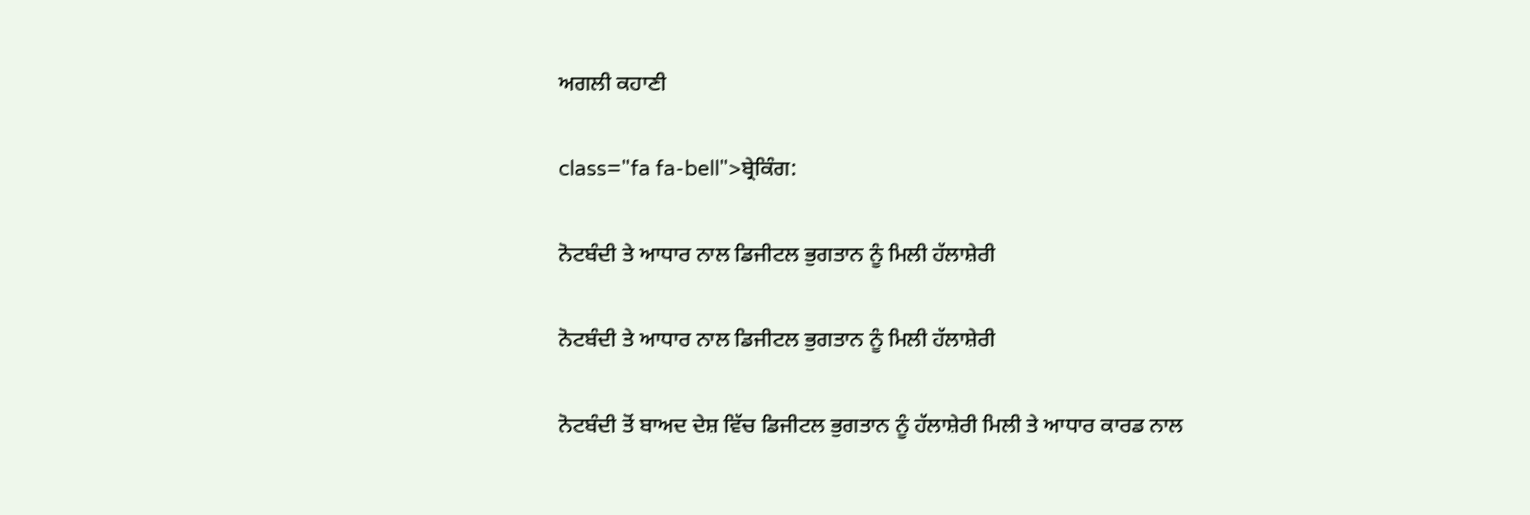ਅਗਲੀ ਕਹਾਣੀ

class="fa fa-bell">ਬ੍ਰੇਕਿੰਗ:

ਨੋਟਬੰਦੀ ਤੇ ਆਧਾਰ ਨਾਲ ਡਿਜੀਟਲ ਭੁਗਤਾਨ ਨੂੰ ਮਿਲੀ ਹੱਲਾਸ਼ੇਰੀ

ਨੋਟਬੰਦੀ ਤੇ ਆਧਾਰ ਨਾਲ ਡਿਜੀਟਲ ਭੁਗਤਾਨ ਨੂੰ ਮਿਲੀ ਹੱਲਾਸ਼ੇਰੀ

ਨੋਟਬੰਦੀ ਤੋਂ ਬਾਅਦ ਦੇਸ਼ ਵਿੱਚ ਡਿਜੀਟਲ ਭੁਗਤਾਨ ਨੂੰ ਹੱਲਾਸ਼ੇਰੀ ਮਿਲੀ ਤੇ ਆਧਾਰ ਕਾਰਡ ਨਾਲ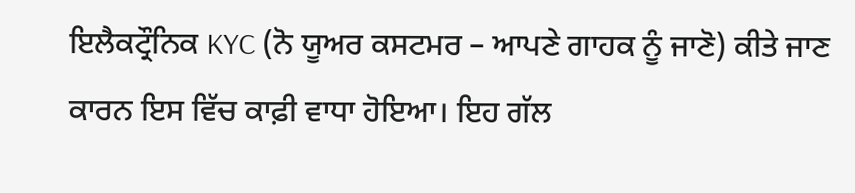ਇਲੈਕਟ੍ਰੌਨਿਕ KYC (ਨੋ ਯੂਅਰ ਕਸਟਮਰ – ਆਪਣੇ ਗਾਹਕ ਨੂੰ ਜਾਣੋ) ਕੀਤੇ ਜਾਣ ਕਾਰਨ ਇਸ ਵਿੱਚ ਕਾਫ਼ੀ ਵਾਧਾ ਹੋਇਆ। ਇਹ ਗੱਲ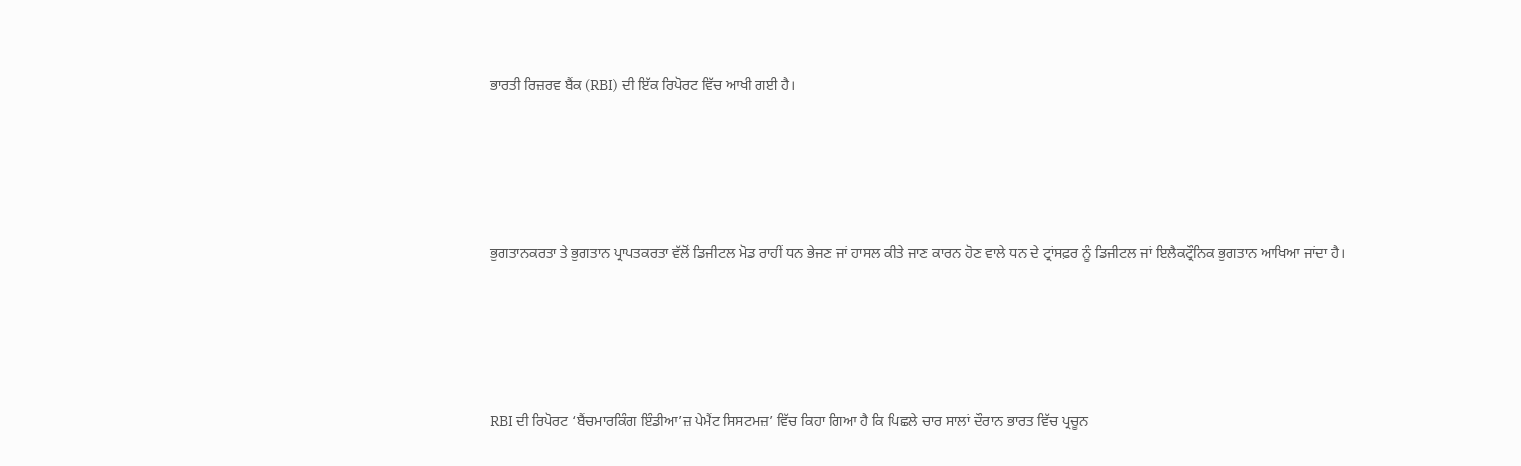ਭਾਰਤੀ ਰਿਜ਼ਰਵ ਬੈਂਕ (RBI) ਦੀ ਇੱਕ ਰਿਪੋਰਟ ਵਿੱਚ ਆਖੀ ਗਈ ਹੈ।





ਭੁਗਤਾਨਕਰਤਾ ਤੇ ਭੁਗਤਾਨ ਪ੍ਰਾਪਤਕਰਤਾ ਵੱਲੋਂ ਡਿਜੀਟਲ ਮੋਡ ਰਾਹੀਂ ਧਨ ਭੇਜਣ ਜਾਂ ਹਾਸਲ ਕੀਤੇ ਜਾਣ ਕਾਰਨ ਹੋਣ ਵਾਲੇ ਧਨ ਦੇ ਟ੍ਰਾਂਸਫ਼ਰ ਨੂੰ ਡਿਜੀਟਲ ਜਾਂ ਇਲੈਕਟ੍ਰੌਨਿਕ ਭੁਗਤਾਨ ਆਖਿਆ ਜਾਂਦਾ ਹੈ।





RBI ਦੀ ਰਿਪੋਰਟ ‘ਬੈਂਚਮਾਰਕਿੰਗ ਇੰਡੀਆ’ਜ਼ ਪੇਮੈਂਟ ਸਿਸਟਮਜ਼’ ਵਿੱਚ ਕਿਹਾ ਗਿਆ ਹੈ ਕਿ ਪਿਛਲੇ ਚਾਰ ਸਾਲਾਂ ਦੌਰਾਨ ਭਾਰਤ ਵਿੱਚ ਪ੍ਰਚੂਨ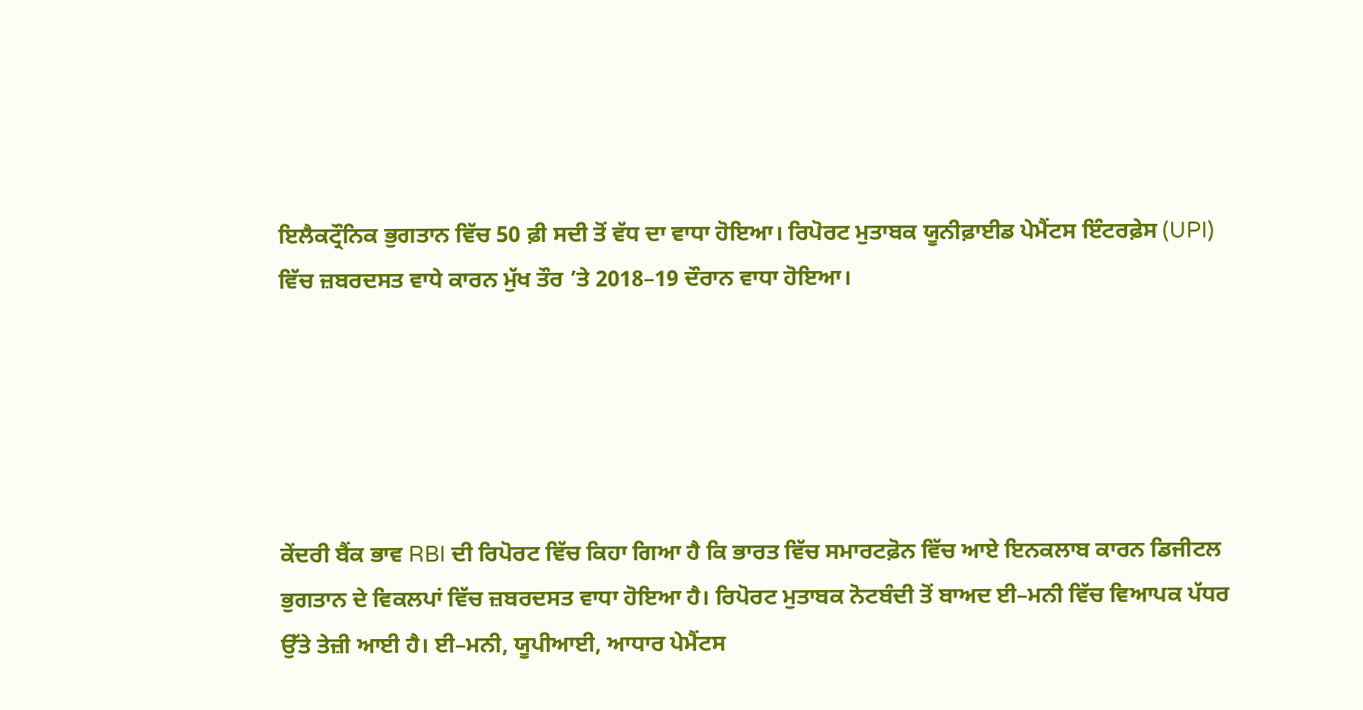ਇਲੈਕਟ੍ਰੌਨਿਕ ਭੁਗਤਾਨ ਵਿੱਚ 50 ਫ਼ੀ ਸਦੀ ਤੋਂ ਵੱਧ ਦਾ ਵਾਧਾ ਹੋਇਆ। ਰਿਪੋਰਟ ਮੁਤਾਬਕ ਯੂਨੀਫ਼ਾਈਡ ਪੇਮੈਂਟਸ ਇੰਟਰਫ਼ੇਸ (UPI) ਵਿੱਚ ਜ਼ਬਰਦਸਤ ਵਾਧੇ ਕਾਰਨ ਮੁੱਖ ਤੌਰ ’ਤੇ 2018–19 ਦੌਰਾਨ ਵਾਧਾ ਹੋਇਆ।





ਕੇਂਦਰੀ ਬੈਂਕ ਭਾਵ RBI ਦੀ ਰਿਪੋਰਟ ਵਿੱਚ ਕਿਹਾ ਗਿਆ ਹੈ ਕਿ ਭਾਰਤ ਵਿੱਚ ਸਮਾਰਟਫ਼ੋਨ ਵਿੱਚ ਆਏ ਇਨਕਲਾਬ ਕਾਰਨ ਡਿਜੀਟਲ ਭੁਗਤਾਨ ਦੇ ਵਿਕਲਪਾਂ ਵਿੱਚ ਜ਼ਬਰਦਸਤ ਵਾਧਾ ਹੋਇਆ ਹੈ। ਰਿਪੋਰਟ ਮੁਤਾਬਕ ਨੋਟਬੰਦੀ ਤੋਂ ਬਾਅਦ ਈ–ਮਨੀ ਵਿੱਚ ਵਿਆਪਕ ਪੱਧਰ ਉੱਤੇ ਤੇਜ਼ੀ ਆਈ ਹੈ। ਈ–ਮਨੀ, ਯੂਪੀਆਈ, ਆਧਾਰ ਪੇਮੈਂਟਸ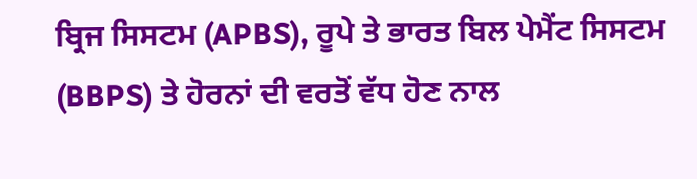ਬ੍ਰਿਜ ਸਿਸਟਮ (APBS), ਰੂਪੇ ਤੇ ਭਾਰਤ ਬਿਲ ਪੇਮੈਂਟ ਸਿਸਟਮ (BBPS) ਤੇ ਹੋਰਨਾਂ ਦੀ ਵਰਤੋਂ ਵੱਧ ਹੋਣ ਨਾਲ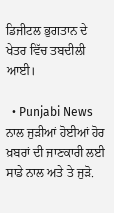ਡਿਜੀਟਲ ਭੁਗਤਾਨ ਦੇ ਖੇਤਰ ਵਿੱਚ ਤਬਦੀਲੀ ਆਈ।

  • Punjabi News ਨਾਲ ਜੁੜੀਆਂ ਹੋਈਆਂ ਹੋਰ ਖ਼ਬਰਾਂ ਦੀ ਜਾਣਕਾਰੀ ਲਈ ਸਾਡੇ ਨਾਲ ਅਤੇ ਤੇ ਜੁੜੋ.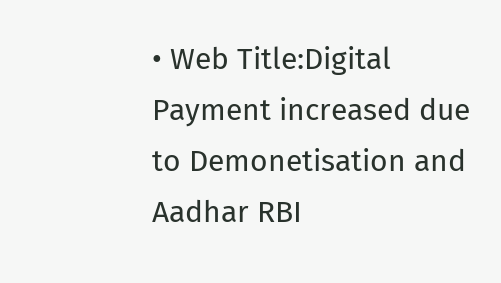• Web Title:Digital Payment increased due to Demonetisation and Aadhar RBI